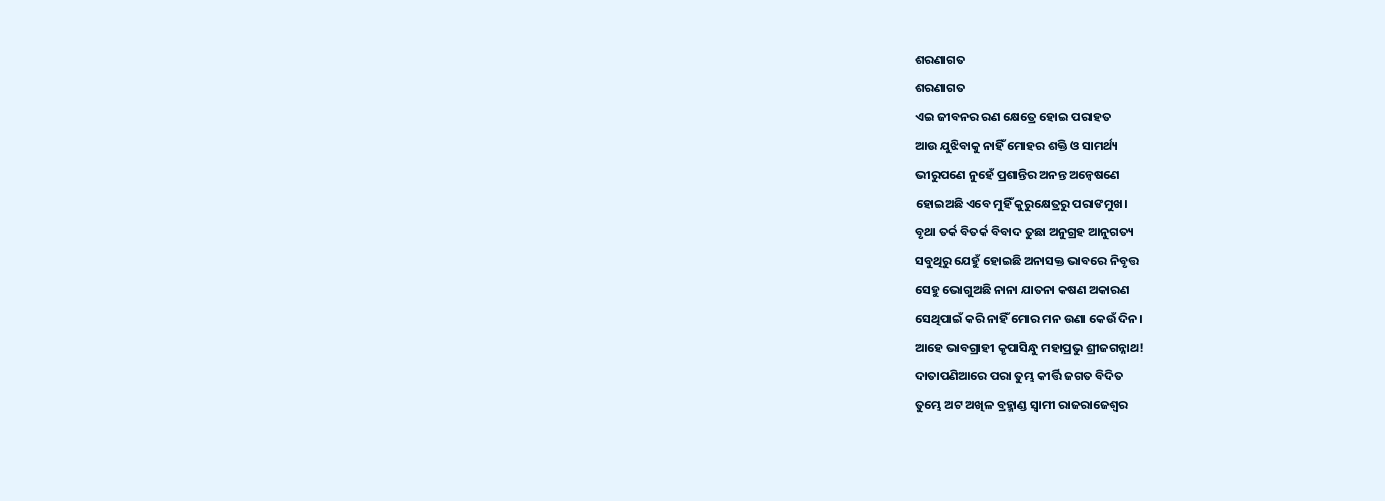ଶରଣାଗତ
ଶରଣାଗତ
ଏଇ ଜୀବନର ରଣ କ୍ଷେତ୍ରେ ହୋଇ ପରାହତ
ଆଉ ଯୁଝିବାକୁ ନାହିଁ ମୋହର ଶକ୍ତି ଓ ସାମର୍ଥ୍ୟ
ଭୀରୁପଣେ ନୁହେଁ ପ୍ରଶାନ୍ତିର ଅନନ୍ତ ଅନ୍ବେଷଣେ
ହୋଇଅଛି ଏବେ ମୁହିଁ କୁରୁକ୍ଷେତ୍ରରୁ ପରାଙମୁଖ।
ବୃଥା ତର୍କ ବିତର୍କ ବିବାଦ ତୁଛା ଅନୁଗ୍ରହ ଆନୁଗତ୍ୟ
ସବୁଥିରୁ ଯେହୁଁ ହୋଇଛି ଅନାସକ୍ତ ଭାବରେ ନିବୃତ୍ତ
ସେହୁ ଭୋଗୁଅଛି ନାନା ଯାତନା କଷଣ ଅକାରଣ
ସେଥିପାଇଁ କରି ନାହିଁ ମୋର ମନ ଉଣା କେଉଁ ଦିନ।
ଆହେ ଭାବଗ୍ରାହୀ କୃପାସିନ୍ଧୁ ମହାପ୍ରଭୁ ଶ୍ରୀଜଗନ୍ନାଥ!
ଦାତାପଣିଆରେ ପରା ତୁମ୍ଭ କୀର୍ତ୍ତି ଜଗତ ବିଦିତ
ତୁମ୍ଭେ ଅଟ ଅଖିଳ ବ୍ରହ୍ମାଣ୍ଡ ସ୍ବାମୀ ରାଜରାଜେଶ୍ଵର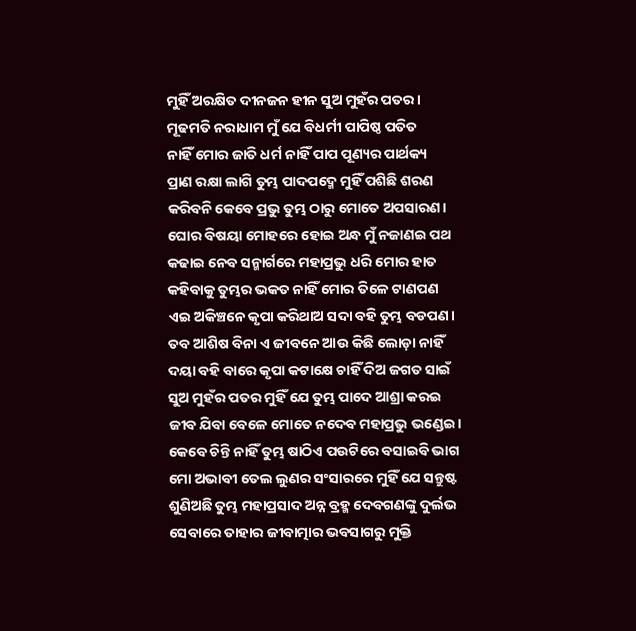ମୁହିଁ ଅରକ୍ଷିତ ଦୀନଜନ ହୀନ ସୁଅ ମୁହଁର ପତର।
ମୂଢମତି ନରାଧାମ ମୁଁ ଯେ ବିଧର୍ମୀ ପାପିଷ୍ଠ ପତିତ
ନାହିଁ ମୋର ଜାତି ଧର୍ମ ନାହିଁ ପାପ ପୂଣ୍ୟର ପାର୍ଥକ୍ୟ
ପ୍ରାଣ ରକ୍ଷା ଲାଗି ତୁମ୍ଭ ପାଦପଦ୍ମେ ମୁହିଁ ପଶିଛି ଶରଣ
କରିବନି କେବେ ପ୍ରଭୁ ତୁମ୍ଭ ଠାରୁ ମୋତେ ଅପସାରଣ।
ଘୋର ବିଷୟା ମୋହରେ ହୋଇ ଅନ୍ଧ ମୁଁ ନଜାଣଇ ପଥ
କଢାଇ ନେବ ସନ୍ମାର୍ଗରେ ମହାପ୍ରଭୁ ଧରି ମୋର ହାତ
କହିବାକୁ ତୁମ୍ଭର ଭକତ ନାହିଁ ମୋର ତିଳେ ଟାଣପଣ
ଏଇ ଅକିଞ୍ଚନେ କୃପା କରିଥାଅ ସଦା ବହି ତୁମ୍ଭ ବଡପଣ।
ତବ ଆଶିଷ ବିନା ଏ ଜୀବନେ ଆଉ କିଛି ଲୋଡ଼ା ନାହିଁ
ଦୟା ବହି ବାରେ କୃପା କଟାକ୍ଷେ ଚାହିଁ ଦିଅ ଜଗତ ସାଇଁ
ସୁଅ ମୁହଁର ପତର ମୁହିଁ ଯେ ତୁମ୍ଭ ପାଦେ ଆଶ୍ରା କରଇ
ଜୀବ ଯିବା ବେଳେ ମୋତେ ନଦେବ ମହାପ୍ରଭୁ ଭଣ୍ଡେଇ।
କେବେ ଚିନ୍ତି ନାହିଁ ତୁମ୍ଭ ଷାଠିଏ ପଉଟିରେ ବସାଇବି ଭାଗ
ମୋ ଅଭାବୀ ତେଲ ଲୁଣର ସଂସାରରେ ମୁହିଁ ଯେ ସନ୍ତୁଷ୍ଟ
ଶୁଣିଅଛି ତୁମ୍ଭ ମହାପ୍ରସାଦ ଅନ୍ନ ବ୍ରହ୍ମ ଦେବଗଣଙ୍କୁ ଦୁର୍ଲଭ
ସେବାରେ ତାହାର ଜୀବାତ୍ମାର ଭବସାଗରୁ ମୁକ୍ତି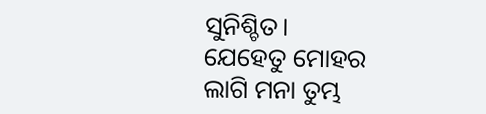ସୁନିଶ୍ଚିତ।
ଯେହେତୁ ମୋହର ଲାଗି ମନା ତୁମ୍ଭ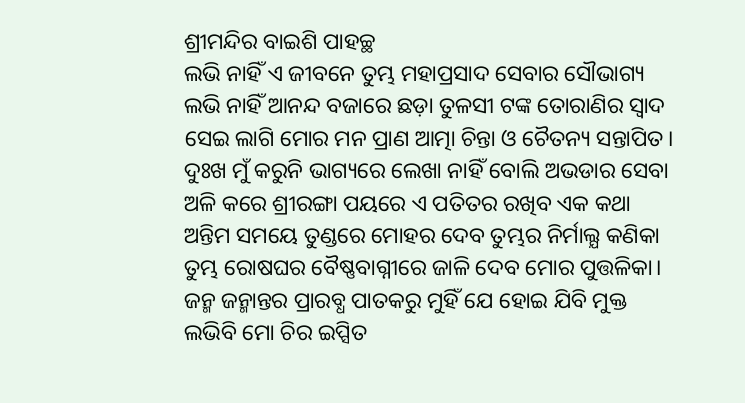ଶ୍ରୀମନ୍ଦିର ବାଇଶି ପାହଚ୍ଛ
ଲଭି ନାହିଁ ଏ ଜୀବନେ ତୁମ୍ଭ ମହାପ୍ରସାଦ ସେବାର ସୌଭାଗ୍ୟ
ଲଭି ନାହିଁ ଆନନ୍ଦ ବଜାରେ ଛଡ଼ା ତୁଳସୀ ଟଙ୍କ ତୋରାଣିର ସ୍ବାଦ
ସେଇ ଲାଗି ମୋର ମନ ପ୍ରାଣ ଆତ୍ମା ଚିନ୍ତା ଓ ଚୈତନ୍ୟ ସନ୍ତାପିତ।
ଦୁଃଖ ମୁଁ କରୁନି ଭାଗ୍ୟରେ ଲେଖା ନାହିଁ ବୋଲି ଅଭଡାର ସେବା
ଅଳି କରେ ଶ୍ରୀରଙ୍ଗା ପୟରେ ଏ ପତିତର ରଖିବ ଏକ କଥା
ଅନ୍ତିମ ସମୟେ ତୁଣ୍ଡରେ ମୋହର ଦେବ ତୁମ୍ଭର ନିର୍ମାଲ୍ଯ କଣିକା
ତୁମ୍ଭ ରୋଷଘର ବୈଷ୍ଣବାଗ୍ନୀରେ ଜାଳି ଦେବ ମୋର ପୁତ୍ତଳିକା।
ଜନ୍ମ ଜନ୍ମାନ୍ତର ପ୍ରାରବ୍ଧ ପାତକରୁ ମୁହିଁ ଯେ ହୋଇ ଯିବି ମୁକ୍ତ
ଲଭିବି ମୋ ଚିର ଇପ୍ସିତ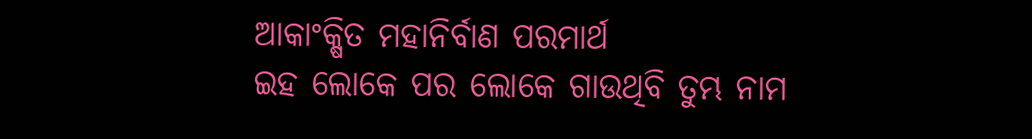ଆକାଂକ୍ଷିତ ମହାନିର୍ବାଣ ପରମାର୍ଥ
ଇହ ଲୋକେ ପର ଲୋକେ ଗାଉଥିବି ତୁମ୍ଭ ନାମ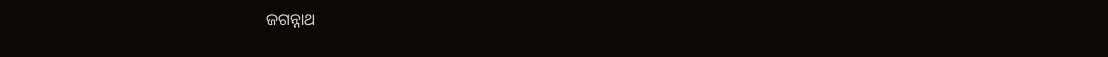ଜଗନ୍ନାଥ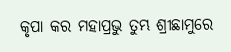କୃପା କର ମହାପ୍ରଭୁ ତୁମ୍ଭ ଶ୍ରୀଛାମୁରେ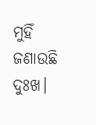ମୁହିଁ ଜଣାଉଛି ଦୁଃଖ।